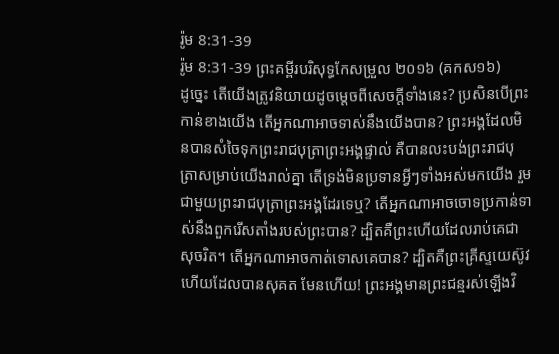រ៉ូម 8:31-39
រ៉ូម 8:31-39 ព្រះគម្ពីរបរិសុទ្ធកែសម្រួល ២០១៦ (គកស១៦)
ដូច្នេះ តើយើងត្រូវនិយាយដូចម្តេចពីសេចក្តីទាំងនេះ? ប្រសិនបើព្រះកាន់ខាងយើង តើអ្នកណាអាចទាស់នឹងយើងបាន? ព្រះអង្គដែលមិនបានសំចៃទុកព្រះរាជបុត្រាព្រះអង្គផ្ទាល់ គឺបានលះបង់ព្រះរាជបុត្រាសម្រាប់យើងរាល់គ្នា តើទ្រង់មិនប្រទានអ្វីៗទាំងអស់មកយើង រួមជាមួយព្រះរាជបុត្រាព្រះអង្គដែរទេឬ? តើអ្នកណាអាចចោទប្រកាន់ទាស់នឹងពួករើសតាំងរបស់ព្រះបាន? ដ្បិតគឺព្រះហើយដែលរាប់គេជាសុចរិត។ តើអ្នកណាអាចកាត់ទោសគេបាន? ដ្បិតគឺព្រះគ្រីស្ទយេស៊ូវហើយដែលបានសុគត មែនហើយ! ព្រះអង្គមានព្រះជន្មរស់ឡើងវិ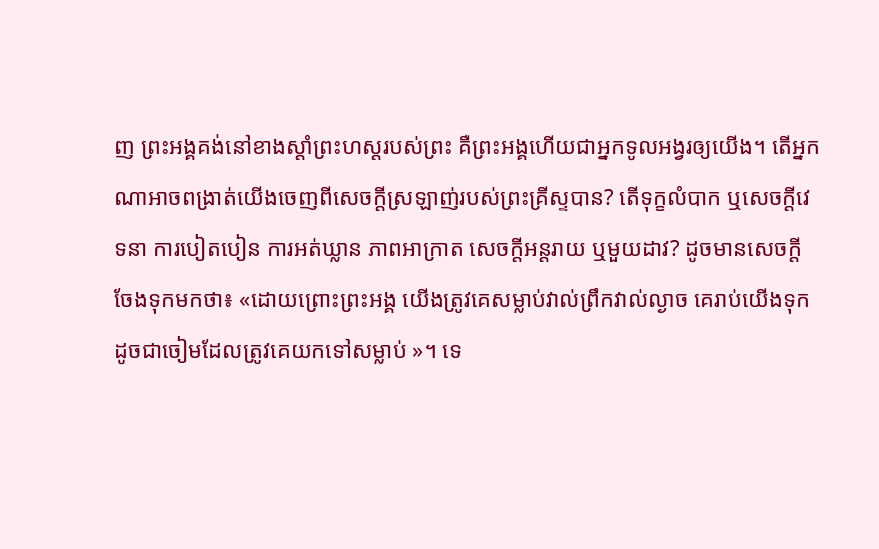ញ ព្រះអង្គគង់នៅខាងស្តាំព្រះហស្តរបស់ព្រះ គឺព្រះអង្គហើយជាអ្នកទូលអង្វរឲ្យយើង។ តើអ្នកណាអាចពង្រាត់យើងចេញពីសេចក្តីស្រឡាញ់របស់ព្រះគ្រីស្ទបាន? តើទុក្ខលំបាក ឬសេចក្ដីវេទនា ការបៀតបៀន ការអត់ឃ្លាន ភាពអាក្រាត សេចក្តីអន្តរាយ ឬមួយដាវ? ដូចមានសេចក្តីចែងទុកមកថា៖ «ដោយព្រោះព្រះអង្គ យើងត្រូវគេសម្លាប់វាល់ព្រឹកវាល់ល្ងាច គេរាប់យើងទុកដូចជាចៀមដែលត្រូវគេយកទៅសម្លាប់ »។ ទេ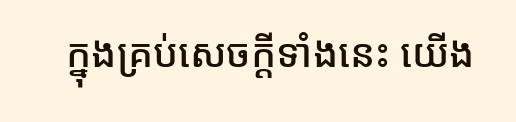ក្នុងគ្រប់សេចក្តីទាំងនេះ យើង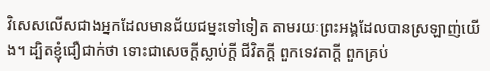វិសេសលើសជាងអ្នកដែលមានជ័យជម្នះទៅទៀត តាមរយៈព្រះអង្គដែលបានស្រឡាញ់យើង។ ដ្បិតខ្ញុំជឿជាក់ថា ទោះជាសេចក្ដីស្លាប់ក្ដី ជីវិតក្ដី ពួកទេវតាក្ដី ពួកគ្រប់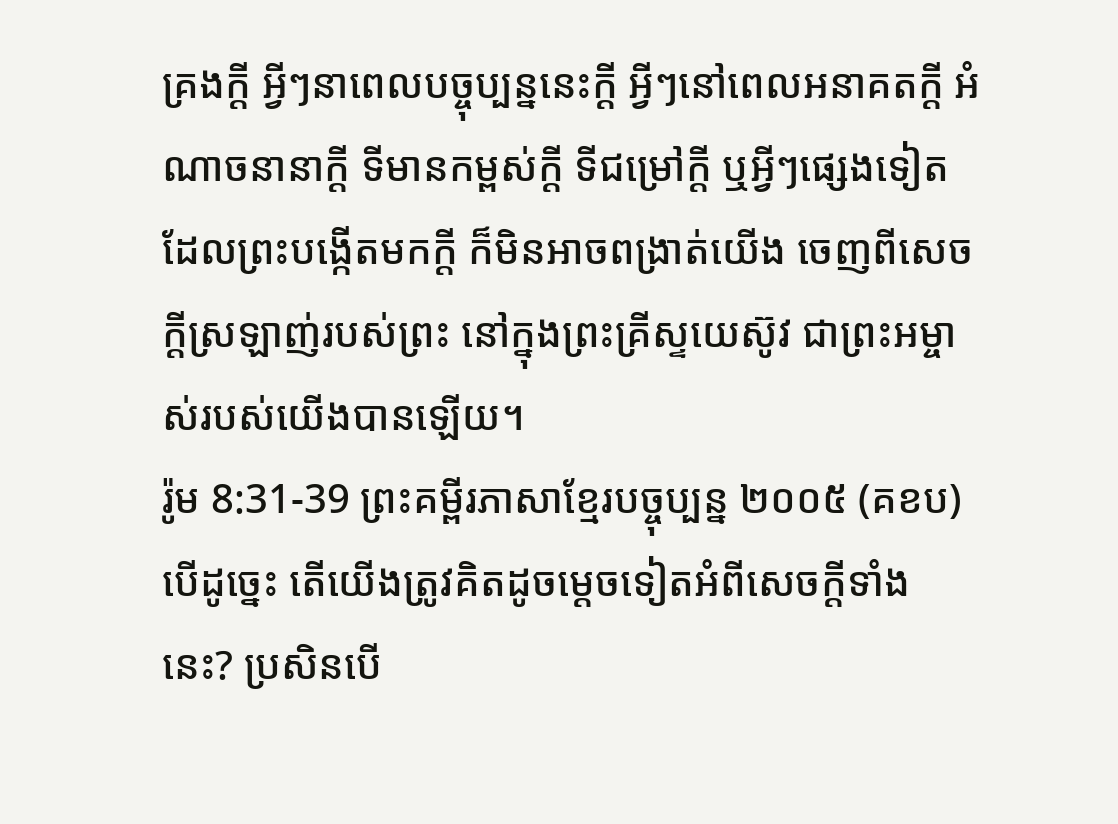គ្រងក្ដី អ្វីៗនាពេលបច្ចុប្បន្ននេះក្ដី អ្វីៗនៅពេលអនាគតក្ដី អំណាចនានាក្ដី ទីមានកម្ពស់ក្ដី ទីជម្រៅក្ដី ឬអ្វីៗផ្សេងទៀតដែលព្រះបង្កើតមកក្តី ក៏មិនអាចពង្រាត់យើង ចេញពីសេចក្តីស្រឡាញ់របស់ព្រះ នៅក្នុងព្រះគ្រីស្ទយេស៊ូវ ជាព្រះអម្ចាស់របស់យើងបានឡើយ។
រ៉ូម 8:31-39 ព្រះគម្ពីរភាសាខ្មែរបច្ចុប្បន្ន ២០០៥ (គខប)
បើដូច្នេះ តើយើងត្រូវគិតដូចម្ដេចទៀតអំពីសេចក្ដីទាំងនេះ? ប្រសិនបើ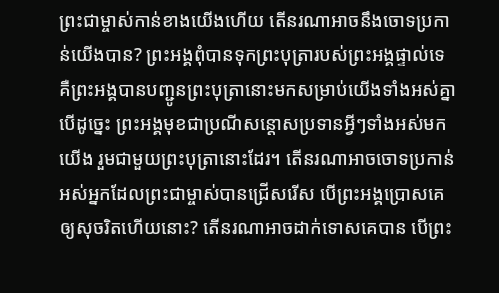ព្រះជាម្ចាស់កាន់ខាងយើងហើយ តើនរណាអាចនឹងចោទប្រកាន់យើងបាន? ព្រះអង្គពុំបានទុកព្រះបុត្រារបស់ព្រះអង្គផ្ទាល់ទេ គឺព្រះអង្គបានបញ្ជូនព្រះបុត្រានោះមកសម្រាប់យើងទាំងអស់គ្នា បើដូច្នេះ ព្រះអង្គមុខជាប្រណីសន្ដោសប្រទានអ្វីៗទាំងអស់មកយើង រួមជាមួយព្រះបុត្រានោះដែរ។ តើនរណាអាចចោទប្រកាន់អស់អ្នកដែលព្រះជាម្ចាស់បានជ្រើសរើស បើព្រះអង្គប្រោសគេឲ្យសុចរិតហើយនោះ? តើនរណាអាចដាក់ទោសគេបាន បើព្រះ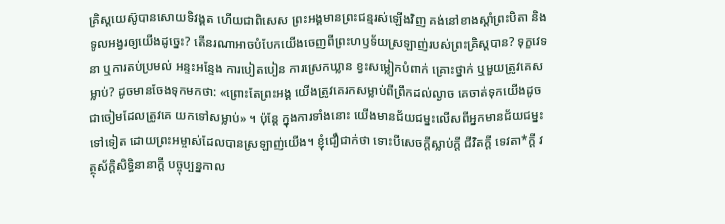គ្រិស្តយេស៊ូបានសោយទិវង្គត ហើយជាពិសេស ព្រះអង្គមានព្រះជន្មរស់ឡើងវិញ គង់នៅខាងស្ដាំព្រះបិតា និងទូលអង្វរឲ្យយើងដូច្នេះ? តើនរណាអាចបំបែកយើងចេញពីព្រះហឫទ័យស្រឡាញ់របស់ព្រះគ្រិស្តបាន? ទុក្ខវេទនា ឬការតប់ប្រមល់ អន្ទះអន្ទែង ការបៀតបៀន ការស្រេកឃ្លាន ខ្វះសម្លៀកបំពាក់ គ្រោះថ្នាក់ ឬមួយត្រូវគេសម្លាប់? ដូចមានចែងទុកមកថា: «ព្រោះតែព្រះអង្គ យើងត្រូវគេរកសម្លាប់ពីព្រឹកដល់ល្ងាច គេចាត់ទុកយើងដូចជាចៀមដែលត្រូវគេ យកទៅសម្លាប់» ។ ប៉ុន្តែ ក្នុងការទាំងនោះ យើងមានជ័យជម្នះលើសពីអ្នកមានជ័យជម្នះទៅទៀត ដោយព្រះអម្ចាស់ដែលបានស្រឡាញ់យើង។ ខ្ញុំជឿជាក់ថា ទោះបីសេចក្ដីស្លាប់ក្ដី ជីវិតក្ដី ទេវតា*ក្ដី វត្ថុស័ក្ដិសិទ្ធិនានាក្ដី បច្ចុប្បន្នកាល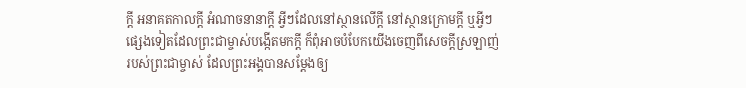ក្ដី អនាគតកាលក្ដី អំណាចនានាក្ដី អ្វីៗដែលនៅស្ថានលើក្តី នៅស្ថានក្រោមក្តី ឬអ្វីៗផ្សេងទៀតដែលព្រះជាម្ចាស់បង្កើតមកក្តី ក៏ពុំអាចបំបែកយើងចេញពីសេចក្ដីស្រឡាញ់របស់ព្រះជាម្ចាស់ ដែលព្រះអង្គបានសម្តែងឲ្យ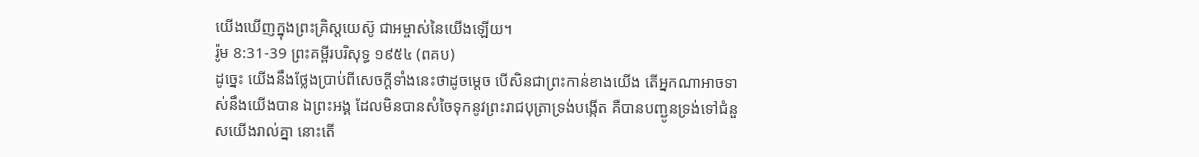យើងឃើញក្នុងព្រះគ្រិស្តយេស៊ូ ជាអម្ចាស់នៃយើងឡើយ។
រ៉ូម 8:31-39 ព្រះគម្ពីរបរិសុទ្ធ ១៩៥៤ (ពគប)
ដូច្នេះ យើងនឹងថ្លែងប្រាប់ពីសេចក្ដីទាំងនេះថាដូចម្តេច បើសិនជាព្រះកាន់ខាងយើង តើអ្នកណាអាចទាស់នឹងយើងបាន ឯព្រះអង្គ ដែលមិនបានសំចៃទុកនូវព្រះរាជបុត្រាទ្រង់បង្កើត គឺបានបញ្ជូនទ្រង់ទៅជំនួសយើងរាល់គ្នា នោះតើ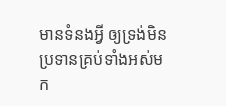មានទំនងអ្វី ឲ្យទ្រង់មិនប្រទានគ្រប់ទាំងអស់មក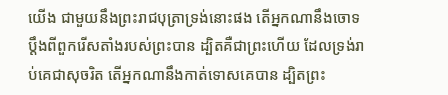យើង ជាមួយនឹងព្រះរាជបុត្រាទ្រង់នោះផង តើអ្នកណានឹងចោទប្តឹងពីពួករើសតាំងរបស់ព្រះបាន ដ្បិតគឺជាព្រះហើយ ដែលទ្រង់រាប់គេជាសុចរិត តើអ្នកណានឹងកាត់ទោសគេបាន ដ្បិតព្រះ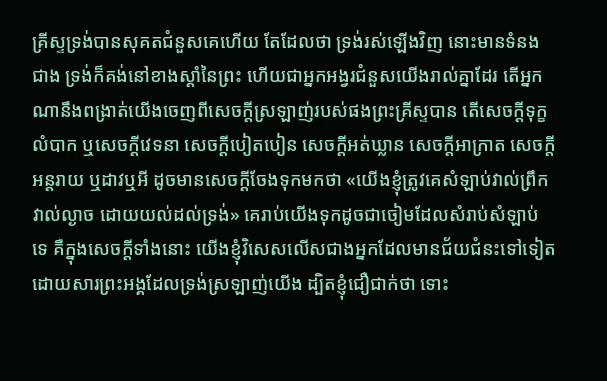គ្រីស្ទទ្រង់បានសុគតជំនួសគេហើយ តែដែលថា ទ្រង់រស់ឡើងវិញ នោះមានទំនងជាង ទ្រង់ក៏គង់នៅខាងស្តាំនៃព្រះ ហើយជាអ្នកអង្វរជំនួសយើងរាល់គ្នាដែរ តើអ្នកណានឹងពង្រាត់យើងចេញពីសេចក្ដីស្រឡាញ់របស់ផងព្រះគ្រីស្ទបាន តើសេចក្ដីទុក្ខលំបាក ឬសេចក្ដីវេទនា សេចក្ដីបៀតបៀន សេចក្ដីអត់ឃ្លាន សេចក្ដីអាក្រាត សេចក្ដីអន្តរាយ ឬដាវឬអី ដូចមានសេចក្ដីចែងទុកមកថា «យើងខ្ញុំត្រូវគេសំឡាប់វាល់ព្រឹកវាល់ល្ងាច ដោយយល់ដល់ទ្រង់» គេរាប់យើងទុកដូចជាចៀមដែលសំរាប់សំឡាប់ ទេ គឺក្នុងសេចក្ដីទាំងនោះ យើងខ្ញុំវិសេសលើសជាងអ្នកដែលមានជ័យជំនះទៅទៀត ដោយសារព្រះអង្គដែលទ្រង់ស្រឡាញ់យើង ដ្បិតខ្ញុំជឿជាក់ថា ទោះ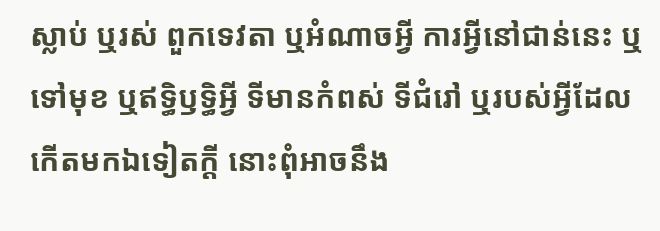ស្លាប់ ឬរស់ ពួកទេវតា ឬអំណាចអ្វី ការអ្វីនៅជាន់នេះ ឬទៅមុខ ឬឥទ្ធិឫទ្ធិអ្វី ទីមានកំពស់ ទីជំរៅ ឬរបស់អ្វីដែលកើតមកឯទៀតក្តី នោះពុំអាចនឹង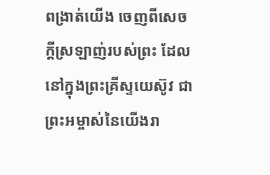ពង្រាត់យើង ចេញពីសេចក្ដីស្រឡាញ់របស់ព្រះ ដែលនៅក្នុងព្រះគ្រីស្ទយេស៊ូវ ជាព្រះអម្ចាស់នៃយើងរា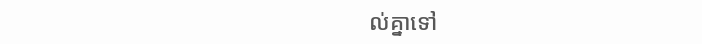ល់គ្នាទៅ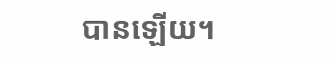បានឡើយ។